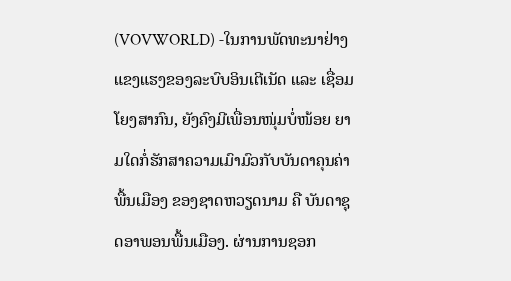(VOVWORLD) -ໃນການພັດທະນາຢ່າງແຂງແຮງຂອງລະບົບອິນເຕີເນັດ ແລະ ເຊື່ອມໂຍງສາກົນ, ຍັງຄົງມີເພື່ອນໜຸ່ມບໍ່ໜ້ອຍ ຍາມໃດກໍ່ຮັກສາຄວາມເມົາມົວກັບບັນດາຄຸນຄ່າພື້ນເມືອງ ຂອງຊາດຫວຽດນາມ ຄື ບັນດາຊຸດອາພອນພື້ນເມືອງ. ຜ່ານການຊອກ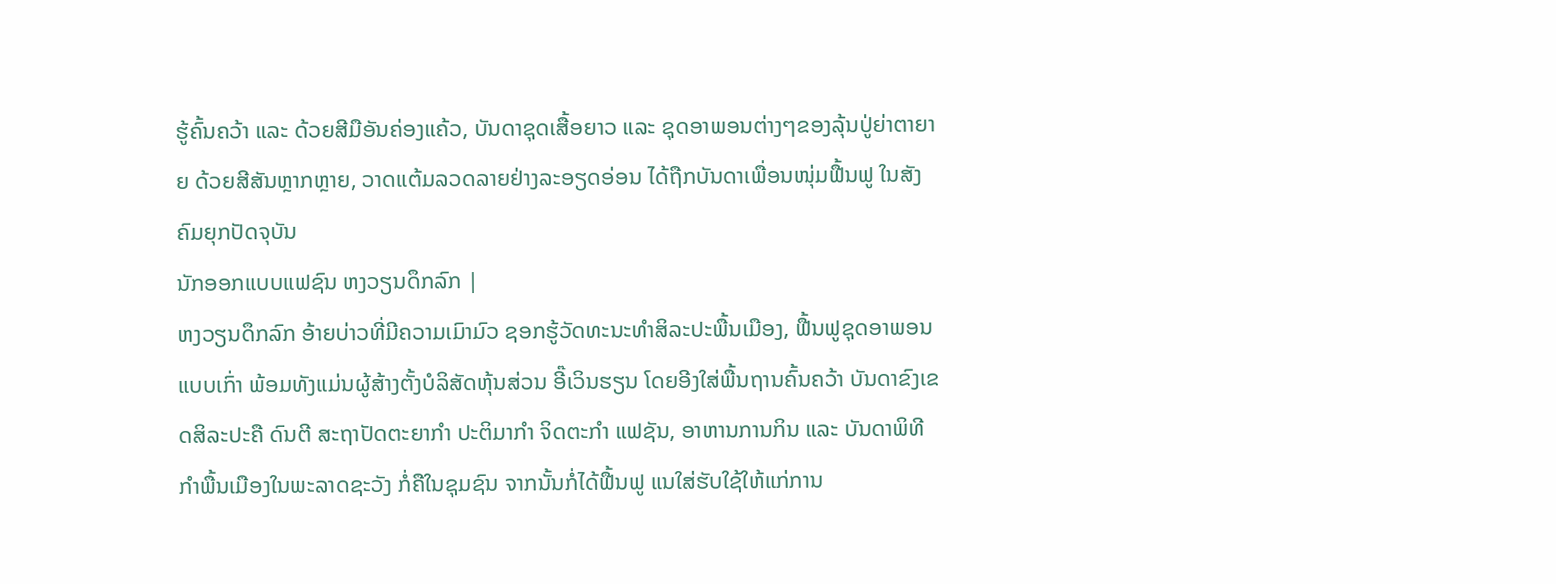ຮູ້ຄົ້ນຄວ້າ ແລະ ດ້ວຍສີມືອັນຄ່ອງແຄ້ວ, ບັນດາຊຸດເສື້ອຍາວ ແລະ ຊຸດອາພອນຕ່າງໆຂອງລຸ້ນປູ່ຍ່າຕາຍາຍ ດ້ວຍສີສັນຫຼາກຫຼາຍ, ວາດແຕ້ມລວດລາຍຢ່າງລະອຽດອ່ອນ ໄດ້ຖືກບັນດາເພື່ອນໜຸ່ມຟື້ນຟູ ໃນສັງຄົມຍຸກປັດຈຸບັນ
ນັກອອກແບບແຟຊົນ ຫງວຽນດຶກລົກ |
ຫງວຽນດຶກລົກ ອ້າຍບ່າວທີ່ມີຄວາມເມົາມົວ ຊອກຮູ້ວັດທະນະທຳສິລະປະພື້ນເມືອງ, ຟື້ນຟູຊຸດອາພອນແບບເກົ່າ ພ້ອມທັງແມ່ນຜູ້ສ້າງຕັ້ງບໍລິສັດຫຸ້ນສ່ວນ ອີ໊ເວິນຮຽນ ໂດຍອີງໃສ່ພື້ນຖານຄົ້ນຄວ້າ ບັນດາຂົງເຂດສິລະປະຄື ດົນຕີ ສະຖາປັດຕະຍາກຳ ປະຕິມາກຳ ຈິດຕະກຳ ແຟຊັນ, ອາຫານການກິນ ແລະ ບັນດາພິທີກຳພື້ນເມືອງໃນພະລາດຊະວັງ ກໍ່ຄືໃນຊຸມຊົນ ຈາກນັ້ນກໍ່ໄດ້ຟື້ນຟູ ແນໃສ່ຮັບໃຊ້ໃຫ້ແກ່ການ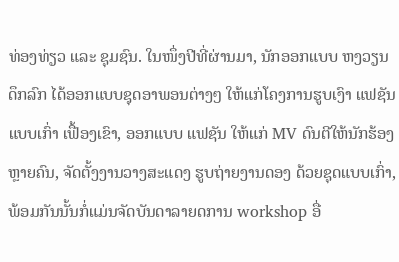ທ່ອງທ່ຽວ ແລະ ຊຸມຊົນ. ໃນໜຶ່ງປີທີ່ຜ່ານມາ, ນັກອອກແບບ ຫງວຽນດຶກລົກ ໄດ້ອອກແບບຊຸດອາພອນຕ່າງໆ ໃຫ້ແກ່ໂຄງການຮູບເງົາ ແຟຊັນ ແບບເກົ່າ ເຟື້ອງເຂົາ, ອອກແບບ ແຟຊັນ ໃຫ້ແກ່ MV ດົນຕີໃຫ້ນັກຮ້ອງຫຼາຍຄົນ, ຈັດຕັ້ງງານວາງສະແດງ ຮູບຖ່າຍງານດອງ ດ້ວຍຊຸດແບບເກົ່າ, ພ້ອມກັນນັ້ນກໍ່ແມ່ນຈັດບັນດາລາຍດການ workshop ອື່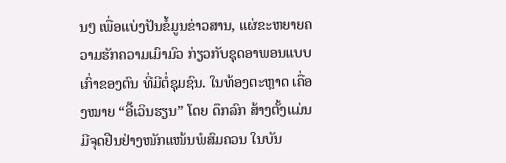ນໆ ເພື່ອແບ່ງປັນຂໍ້ມູນຂ່າວສານ, ແຜ່ຂະຫຍາຍຄວາມຮັກຄວາມເມົາມົວ ກ່ຽວກັບຊຸດອາພອນແບບເກົ່າຂອງຕົນ ທີ່ມີຕໍ່ຊຸມຊົນ. ໃນທ້ອງຕະຫຼາດ ເຄື່ອງໝາຍ “ອີ໊ເວິນຮຽນ” ໂດຍ ດຶກລົກ ສ້າງຕັ້ງແມ່ນມີຈຸດຢືນຢ່າງໜັກແໜ້ນພໍສົມຄວນ ໃນບັນ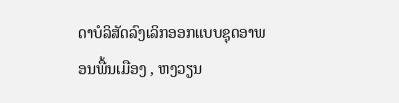ດາບໍລິສັດລົງເລິກອອກແບບຊຸດອາພອນພື້ນເມືອງ , ຫງວຽນ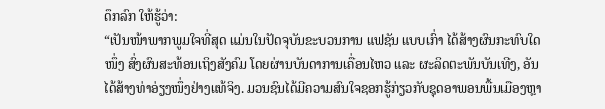ດຶກລົກ ໃຫ້ຮູ້ວ່າ:
“ເປັນໜ້າພາກພູມໃຈທີ່ສຸດ ແມ່ນໃນປັດຈຸບັນຂະບວນການ ແຟຊັນ ແບບເກົ່າ ໄດ້ສ້າງຜົນກະທົບໃດໜຶ່ງ ສົ່ງຜົນສະທ້ອນເຖິງສັງຄົມ ໂດຍຜ່ານບັນດາການເຄື່ອນໄຫວ ແລະ ຜະລິດຕະພັນບັນເທີງ, ອັນໄດ້ສ້າງທ່າອ່ຽງໜຶ່ງຢ່າງແທ້ຈິງ. ມວນຊົນໄດ້ມີຄວາມສົນໃຈຊອກຮູ້ກ່ຽວກັບຊຸດອາພອນພື້ນເມືອງຫຼາ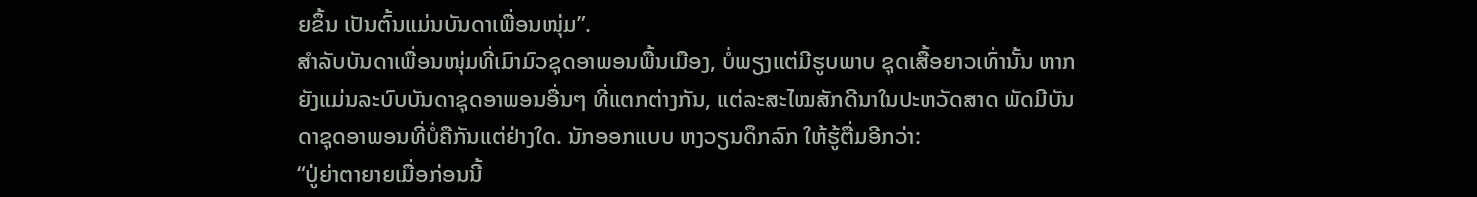ຍຂຶ້ນ ເປັນຕົ້ນແມ່ນບັນດາເພື່ອນໜຸ່ມ”.
ສຳລັບບັນດາເພື່ອນໜຸ່ມທີ່ເມົາມົວຊຸດອາພອນພື້ນເມືອງ, ບໍ່ພຽງແຕ່ມີຮູບພາບ ຊຸດເສື້ອຍາວເທົ່ານັ້ນ ຫາກຍັງແມ່ນລະບົບບັນດາຊຸດອາພອນອື່ນໆ ທີ່ແຕກຕ່າງກັນ, ແຕ່ລະສະໄໝສັກດີນາໃນປະຫວັດສາດ ພັດມີບັນດາຊຸດອາພອນທີ່ບໍ່ຄືກັນແຕ່ຢ່າງໃດ. ນັກອອກແບບ ຫງວຽນດຶກລົກ ໃຫ້ຮູ້ຕື່ມອີກວ່າ:
“ປູ່ຍ່າຕາຍາຍເມື່ອກ່ອນນີ້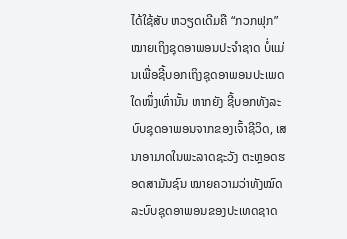ໄດ້ໃຊ້ສັບ ຫວຽດເດີມຄື “ກວກຟຸກ” ໝາຍເຖິງຊຸດອາພອນປະຈຳຊາດ ບໍ່ແມ່ນເພື່ອຊີ້ບອກເຖິງຊຸດອາພອນປະເພດໃດໜຶ່ງເທົ່ານັ້ນ ຫາກຍັງ ຊີ້ບອກທັງລະບົບຊຸດອາພອນຈາກຂອງເຈົ້າຊີວິດ, ເສນາອາມາດໃນພະລາດຊະວັງ ຕະຫຼອດຮອດສາມັນຊົນ ໝາຍຄວາມວ່າທັງໝົດລະບົບຊຸດອາພອນຂອງປະເທດຊາດ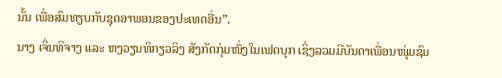ນັ້ນ ເພື່ອສົມທຽບກັບຊຸດອາພອນຂອງປະເທດອື່ນ”.
ນາງ ເຈິ່ນທິຈາງ ແລະ ຫງວຽນທິກຽວລິງ ສັງກັດກຸ່ມໜຶ່ງໃນເຟດບຸກ ເຊິ່ງລວມມີບັນດາເພື່ອນໜຸ່ມຊົມ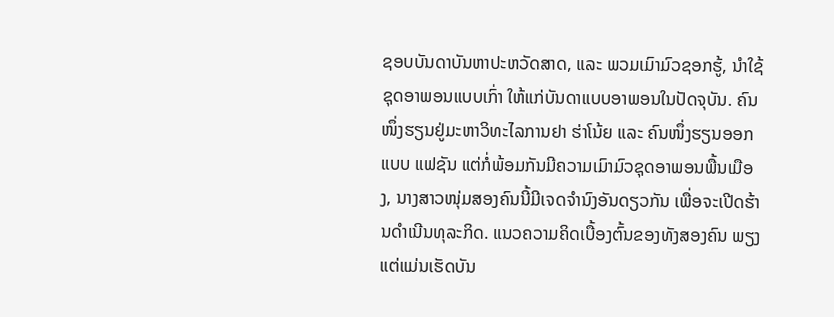ຊອບບັນດາບັນຫາປະຫວັດສາດ, ແລະ ພວມເມົາມົວຊອກຮູ້, ນຳໃຊ້ຊຸດອາພອນແບບເກົ່າ ໃຫ້ແກ່ບັນດາແບບອາພອນໃນປັດຈຸບັນ. ຄົນໜຶ່ງຮຽນຢູ່ມະຫາວິທະໄລການຢາ ຮ່າໂນ້ຍ ແລະ ຄົນໜຶ່ງຮຽນອອກແບບ ແຟຊັນ ແຕ່ກໍ່ພ້ອມກັນມີຄວາມເມົາມົວຊຸດອາພອນພື້ນເມືອງ, ນາງສາວໜຸ່ມສອງຄົນນີ້ມີເຈດຈຳນົງອັນດຽວກັນ ເພື່ອຈະເປີດຮ້ານດຳເນີນທຸລະກິດ. ແນວຄວາມຄິດເບື້ອງຕົ້ນຂອງທັງສອງຄົນ ພຽງແຕ່ແມ່ນເຮັດບັນ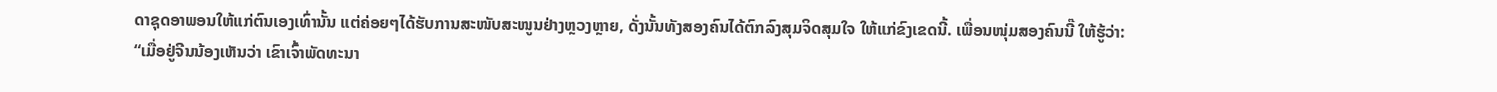ດາຊຸດອາພອນໃຫ້ແກ່ຕົນເອງເທົ່ານັ້ນ ແຕ່ຄ່ອຍໆໄດ້ຮັບການສະໜັບສະໜູນຢ່າງຫຼວງຫຼາຍ, ດັ່ງນັ້ນທັງສອງຄົນໄດ້ຕົກລົງສຸມຈິດສຸມໃຈ ໃຫ້ແກ່ຂົງເຂດນີ້. ເພື່ອນໜຸ່ມສອງຄົນນີ໊ ໃຫ້ຮູ້ວ່າ:
“ເມື່ອຢູ່ຈີນນ້ອງເຫັນວ່າ ເຂົາເຈົ້າພັດທະນາ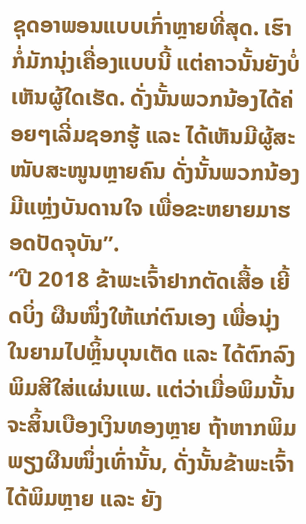ຊຸດອາພອນແບບເກົ່າຫຼາຍທີ່ສຸດ. ເຮົາກໍ່ມັກນຸ່ງເຄື່ອງແບບນີ້ ແຕ່ຄາວນັ້ນຍັງບໍ່ເຫັນຜູ້ໃດເຮັດ. ດັ່ງນັ້ນພວກນ້ອງໄດ້ຄ່ອຍໆເລີ່ມຊອກຮູ້ ແລະ ໄດ້ເຫັນມີຜູ້ສະໜັບສະໜູນຫຼາຍຄົນ ດັ່ງນັ້ນພວກນ້ອງມີແຫຼ່ງບັນດານໃຈ ເພື່ອຂະຫຍາຍມາຮອດປັດຈຸບັນ”.
“ປີ 2018 ຂ້າພະເຈົ້າຢາກຕັດເສື້ອ ເຍີ້ດບິ່ງ ຜືນໜຶ່ງໃຫ້ແກ່ຕົນເອງ ເພື່ອນຸ່ງໃນຍາມໄປຫຼິ້ນບຸນເຕັດ ແລະ ໄດ້ຕົກລົງພິມສີໃສ່ແຜ່ນແພ. ແຕ່ວ່າເມື່ອພິມນັ້ນ ຈະສິ້ນເບືອງເງິນທອງຫຼາຍ ຖ້າຫາກພິມພຽງຜືນໜຶ່ງເທົ່ານັ້ນ, ດັ່ງນັ້ນຂ້າພະເຈົ້າໄດ້ພິມຫຼາຍ ແລະ ຍັງ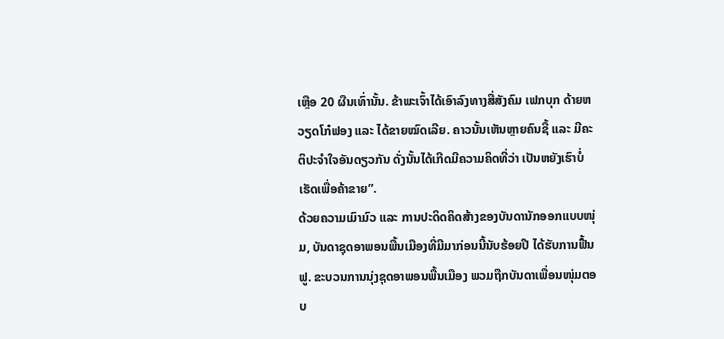ເຫຼືອ 20 ຜືນເທົ່ານັ້ນ. ຂ້າພະເຈົ້າໄດ້ເອົາລົງທາງສື່ສັງຄົມ ເຟກບຸກ ດ້າຍຫວຽດໂກ໋ຟອງ ແລະ ໄດ້ຂາຍໝົດເລີຍ. ຄາວນັ້ນເຫັນຫຼາຍຄົນຊື້ ແລະ ມີຄະຕິປະຈຳໃຈອັນດຽວກັນ ດັ່ງນັ້ນໄດ້ເກີດມີຄວາມຄິດທີ່ວ່າ ເປັນຫຍັງເຮົາບໍ່ເຮັດເພື່ອຄ້າຂາຍ”.
ດ້ວຍຄວາມເມົາມົວ ແລະ ການປະດິດຄິດສ້າງຂອງບັນດານັກອອກແບບໜຸ່ມ, ບັນດາຊຸດອາພອນພື້ນເມືອງທີ່ມີມາກ່ອນນີ້ນັບຮ້ອຍປີ ໄດ້ຮັບການຟື້ນຟູ. ຂະບວນການນຸ່ງຊຸດອາພອນພື້ນເມືອງ ພວມຖືກບັນດາເພື່ອນໜຸ່ມຕອບ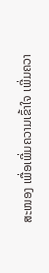ສະໜອງ ເພື່ອເພີ່ມຄວາມເຂົ້າໃຈ ເພີ່ມຄວາ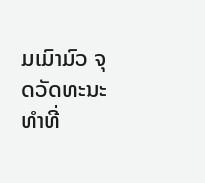ມເມົາມົວ ຈຸດວັດທະນະທຳທີ່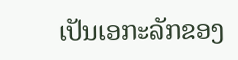ເປັນເອກະລັກຂອງ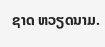ຊາດ ຫວຽດນາມ.